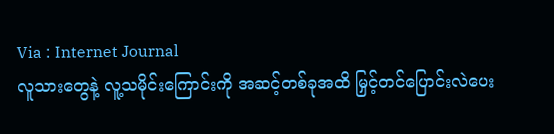Via : Internet Journal
လူသားတွေနဲ့ လူ့သမိုင်းကြောင်းကို အဆင့်တစ်ခုအထိ မြှင့်တင်ပြောင်းလဲပေး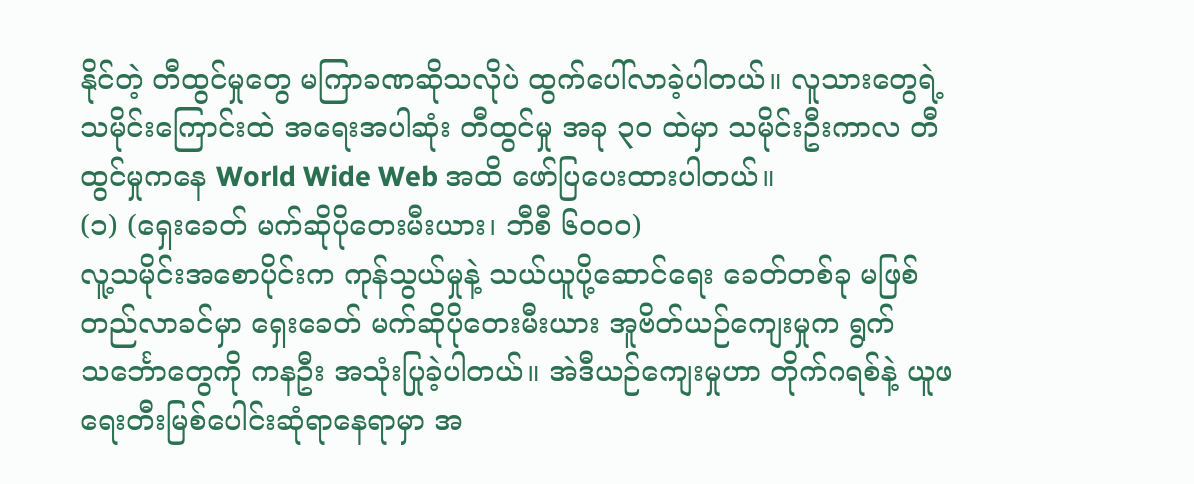နိုင်တဲ့ တီထွင်မှုတွေ မကြာခဏဆိုသလိုပဲ ထွက်ပေါ်လာခဲ့ပါတယ်။ လူသားတွေရဲ့ သမိုင်းကြောင်းထဲ အရေးအပါဆုံး တီထွင်မှု အခု ၃၀ ထဲမှာ သမိုင်းဦးကာလ တီထွင်မှုကနေ World Wide Web အထိ ဖော်ပြပေးထားပါတယ်။
(၁) (ရှေးခေတ် မက်ဆိုပိုတေးမီးယား၊ ဘီစီ ၆၀၀၀)
လူ့သမိုင်းအစောပိုင်းက ကုန်သွယ်မှုနဲ့ သယ်ယူပို့ဆောင်ရေး ခေတ်တစ်ခု မဖြစ်တည်လာခင်မှာ ရှေးခေတ် မက်ဆိုပိုတေးမီးယား အူဗိတ်ယဉ်ကျေးမှုက ရွက်သင်္ဘောတွေကို ကနဦး အသုံးပြုခဲ့ပါတယ်။ အဲဒီယဉ်ကျေးမှုဟာ တိုက်ဂရစ်နဲ့ ယူဖရေးတီးမြစ်ပေါင်းဆုံရာနေရာမှာ အ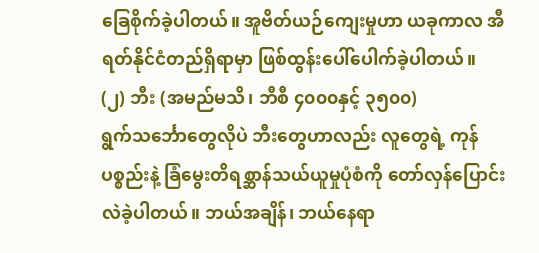ခြေစိုက်ခဲ့ပါတယ်။ အူဗိတ်ယဉ်ကျေးမှုဟာ ယခုကာလ အီရတ်နိုင်ငံတည်ရှိရာမှာ ဖြစ်ထွန်းပေါ်ပေါက်ခဲ့ပါတယ်။
(၂) ဘီး (အမည်မသိ၊ ဘီစီ ၄၀၀၀နှင့် ၃၅၀၀)
ရွက်သင်္ဘောတွေလိုပဲ ဘီးတွေဟာလည်း လူတွေရဲ့ ကုန်ပစ္စည်းနဲ့ ခြံမွေးတိရစ္ဆာန်သယ်ယူမှုပုံစံကို တော်လှန်ပြောင်းလဲခဲ့ပါတယ်။ ဘယ်အချိန်၊ ဘယ်နေရာ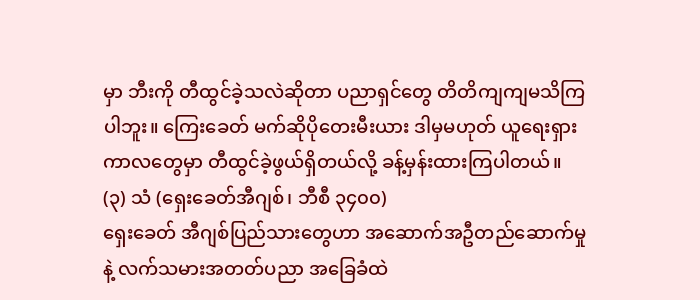မှာ ဘီးကို တီထွင်ခဲ့သလဲဆိုတာ ပညာရှင်တွေ တိတိကျကျမသိကြပါဘူး။ ကြေးခေတ် မက်ဆိုပိုတေးမီးယား ဒါမှမဟုတ် ယူရေးရှား ကာလတွေမှာ တီထွင်ခဲ့ဖွယ်ရှိတယ်လို့ ခန့်မှန်းထားကြပါတယ်။
(၃) သံ (ရှေးခေတ်အီဂျစ်၊ ဘီစီ ၃၄၀၀)
ရှေးခေတ် အီဂျစ်ပြည်သားတွေဟာ အဆောက်အဦတည်ဆောက်မှုနဲ့ လက်သမားအတတ်ပညာ အခြေခံထဲ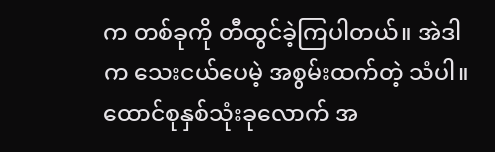က တစ်ခုကို တီထွင်ခဲ့ကြပါတယ်။ အဲဒါက သေးငယ်ပေမဲ့ အစွမ်းထက်တဲ့ သံပါ။ ထောင်စုနှစ်သုံးခုလောက် အ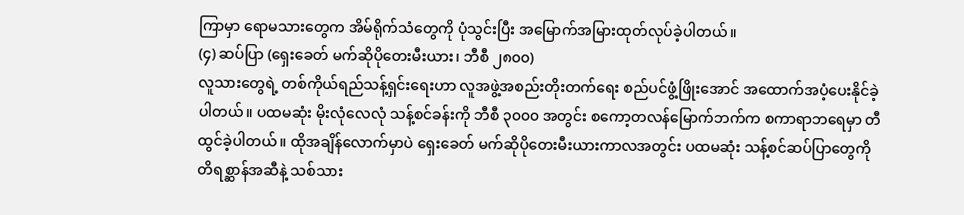ကြာမှာ ရောမသားတွေက အိမ်ရိုက်သံတွေကို ပုံသွင်းပြီး အမြောက်အမြားထုတ်လုပ်ခဲ့ပါတယ်။
(၄) ဆပ်ပြာ (ရှေးခေတ် မက်ဆိုပိုတေးမီးယား၊ ဘီစီ ၂၈၀၀)
လူသားတွေရဲ့ တစ်ကိုယ်ရည်သန့်ရှင်းရေးဟာ လူအဖွဲ့အစည်းတိုးတက်ရေး စည်ပင်ဖွံ့ဖြိုးအောင် အထောက်အပံ့ပေးနိုင်ခဲ့ပါတယ်။ ပထမဆုံး မိုးလုံလေလုံ သန့်စင်ခန်းကို ဘီစီ ၃၀၀၀ အတွင်း စကော့တလန်မြောက်ဘက်က စကာရာဘရေမှာ တီထွင်ခဲ့ပါတယ်။ ထိုအချိန်လောက်မှာပဲ ရှေးခေတ် မက်ဆိုပိုတေးမီးယားကာလအတွင်း ပထမဆုံး သန့်စင်ဆပ်ပြာတွေကို တိရစ္ဆာန်အဆီနဲ့ သစ်သား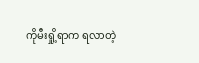ကိုမီးရှို့ရာက ရလာတဲ့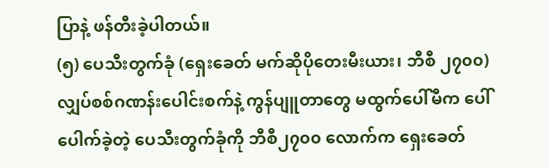ပြာနဲ့ ဖန်တီးခဲ့ပါတယ်။
(၅) ပေသီးတွက်ခုံ (ရှေးခေတ် မက်ဆိုပိုတေးမီးယား၊ ဘီစီ ၂၇၀၀)
လျှပ်စစ်ဂဏန်းပေါင်းစက်နဲ့ ကွန်ပျူတာတွေ မထွက်ပေါ်မီက ပေါ်ပေါက်ခဲ့တဲ့ ပေသီးတွက်ခုံကို ဘီစီ၂၇၀၀ လောက်က ရှေးခေတ်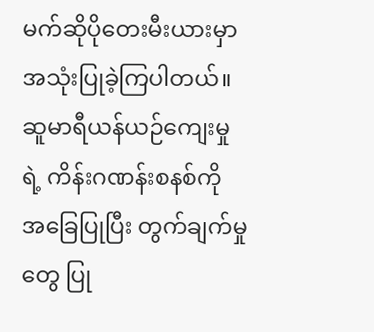မက်ဆိုပိုတေးမီးယားမှာ အသုံးပြုခဲ့ကြပါတယ်။ ဆူမာရီယန်ယဉ်ကျေးမှုရဲ့ ကိန်းဂဏန်းစနစ်ကို အခြေပြုပြီး တွက်ချက်မှုတွေ ပြု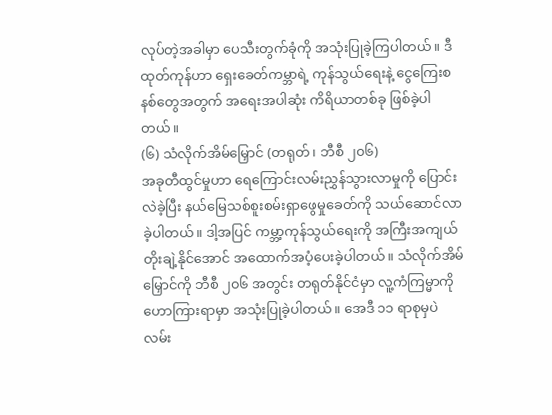လုပ်တဲ့အခါမှာ ပေသီးတွက်ခုံကို အသုံးပြုခဲ့ကြပါတယ်။ ဒီထုတ်ကုန်ဟာ ရှေးခေတ်ကမ္ဘာရဲ့ ကုန်သွယ်ရေးနဲ့ ငွေကြေးစနစ်တွေအတွက် အရေးအပါဆုံး ကိရိယာတစ်ခု ဖြစ်ခဲ့ပါတယ်။
(၆) သံလိုက်အိမ်မြှောင် (တရုတ်၊ ဘီစီ ၂၀၆)
အခုတီထွင်မှုဟာ ရေကြောင်းလမ်းညွှန်သွားလာမှုကို ပြောင်းလဲခဲ့ပြီး နယ်မြေသစ်စူးစမ်းရှာဖွေမှုခေတ်ကို သယ်ဆောင်လာခဲ့ပါတယ်။ ဒါ့အပြင် ကမ္ဘာ့ကုန်သွယ်ရေးကို အကြီးအကျယ်တိုးချဲ့နိုင်အောင် အထောက်အပံ့ပေးခဲ့ပါတယ်။ သံလိုက်အိမ်မြှောင်ကို ဘီစီ ၂၀၆ အတွင်း တရုတ်နိုင်ငံမှာ လူ့ကံကြမ္မာကို ဟောကြားရာမှာ အသုံးပြုခဲ့ပါတယ်။ အေဒီ ၁၁ ရာစုမှပဲ လမ်း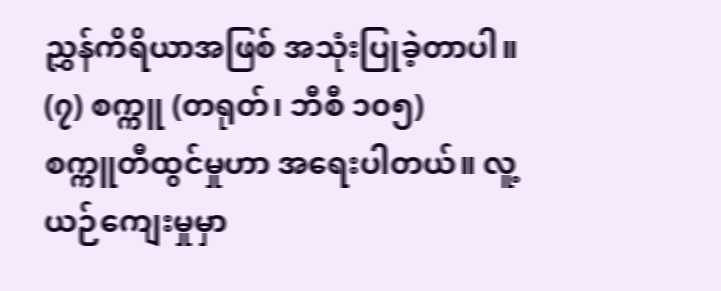ညွှန်ကိရိယာအဖြစ် အသုံးပြုခဲ့တာပါ။
(၇) စက္ကူ (တရုတ်၊ ဘီစီ ၁၀၅)
စက္ကူတီထွင်မှုဟာ အရေးပါတယ်။ လူ့ယဉ်ကျေးမှုမှာ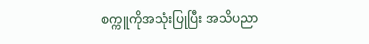စက္ကူကိုအသုံးပြုပြီး အသိပညာ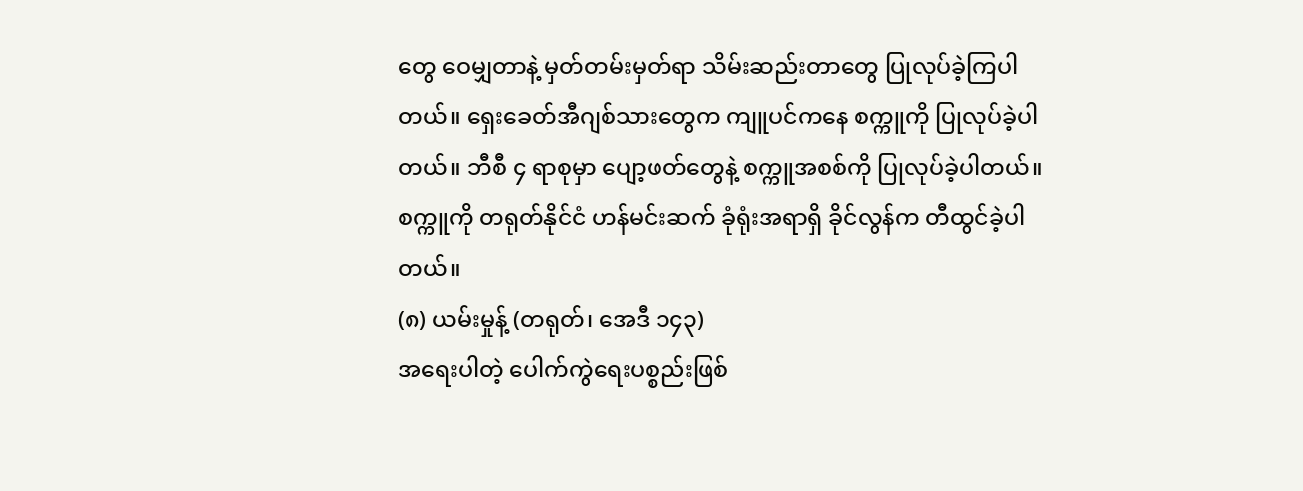တွေ ဝေမျှတာနဲ့ မှတ်တမ်းမှတ်ရာ သိမ်းဆည်းတာတွေ ပြုလုပ်ခဲ့ကြပါတယ်။ ရှေးခေတ်အီဂျစ်သားတွေက ကျူပင်ကနေ စက္ကူကို ပြုလုပ်ခဲ့ပါတယ်။ ဘီစီ ၄ ရာစုမှာ ပျော့ဖတ်တွေနဲ့ စက္ကူအစစ်ကို ပြုလုပ်ခဲ့ပါတယ်။ စက္ကူကို တရုတ်နိုင်ငံ ဟန်မင်းဆက် ခုံရုံးအရာရှိ ခိုင်လွန်က တီထွင်ခဲ့ပါတယ်။
(၈) ယမ်းမှုန့် (တရုတ်၊ အေဒီ ၁၄၃)
အရေးပါတဲ့ ပေါက်ကွဲရေးပစ္စည်းဖြစ်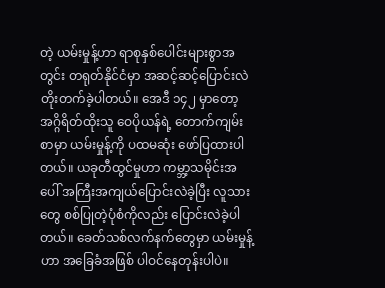တဲ့ ယမ်းမှုန့်ဟာ ရာစုနှစ်ပေါင်းများစွာအတွင်း တရုတ်နိုင်ငံမှာ အဆင့်ဆင့်ပြောင်းလဲတိုးတက်ခဲ့ပါတယ်။ အေဒီ ၁၄၂ မှာတော့ အဂ္ဂိရိတ်ထိုးသူ ဝေပိုယန်ရဲ့ တောက်ကျမ်းစာမှာ ယမ်းမှုန့်ကို ပထမဆုံး ဖော်ပြထားပါတယ်။ ယခုတီထွင်မှုဟာ ကမ္ဘာ့သမိုင်းအပေါ် အကြီးအကျယ်ပြောင်းလဲခဲ့ပြီး လူသားတွေ စစ်ပြုတဲ့ပုံစံကိုလည်း ပြောင်းလဲခဲ့ပါတယ်။ ခေတ်သစ်လက်နက်တွေမှာ ယမ်းမှုန့်ဟာ အခြေခံအဖြစ် ပါဝင်နေတုန်းပါပဲ။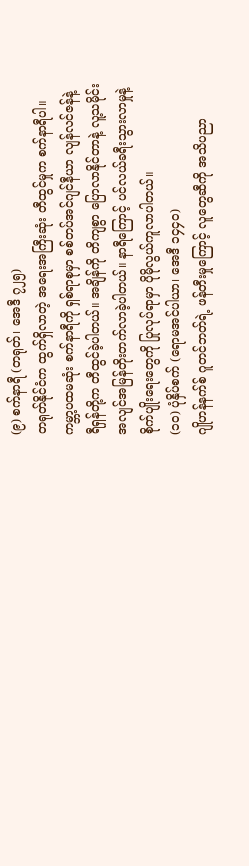(၉) စက်နာရီ (တရုတ်၊ အေဒီ ၇၂၅)
တရုတ်နိုင်ငံက ထွက်ရှိလာတဲ့ အရေးအကြီးဆုံး တီထွင်မှုက စက်နာရီပါ။ ကမ္ဘာ့ပထမဆုံး စက်နာရီကို ရှစ်ရာစုမှာ စစ်တပ်အင်ဂျင်နီယာ လျန်လင်ဇန်နဲ့ ရီရှန်တို့က တီထွင်ခဲ့ပါတယ်။ အချိန်ကို တိကျစွာ ပြောလာနိုင်တာနဲ့ လူ့သမိုင်း အလျင်အမြန်တိုးတက်လာခဲ့ပါတယ်။ နာရီကြောင့် ပင်လယ်ခရီးသွားလာမှုနဲ့ စိုက်ပျိုးရေးတွေကို ပြုလုပ်ရာမှာ ပိုမိုလွယ်ကူလာပါတယ်။
(၁၀) ပုံနှိပ်စက် (ရောမအင်ပါယာ၊ အေဒီ ၁၄၄၀)
ဂျိုဟန်နက်စ် ဂူတင်ဘတ်ရဲ့ ဖန်တီးမှုကြောင့် လူတွေဆီကို အသိပညာ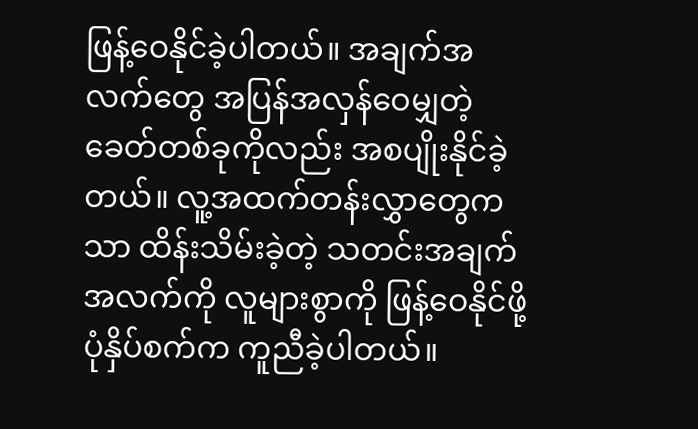ဖြန့်ဝေနိုင်ခဲ့ပါတယ်။ အချက်အလက်တွေ အပြန်အလှန်ဝေမျှတဲ့ ခေတ်တစ်ခုကိုလည်း အစပျိုးနိုင်ခဲ့တယ်။ လူ့အထက်တန်းလွှာတွေကသာ ထိန်းသိမ်းခဲ့တဲ့ သတင်းအချက်အလက်ကို လူများစွာကို ဖြန့်ဝေနိုင်ဖို့ ပုံနှိပ်စက်က ကူညီခဲ့ပါတယ်။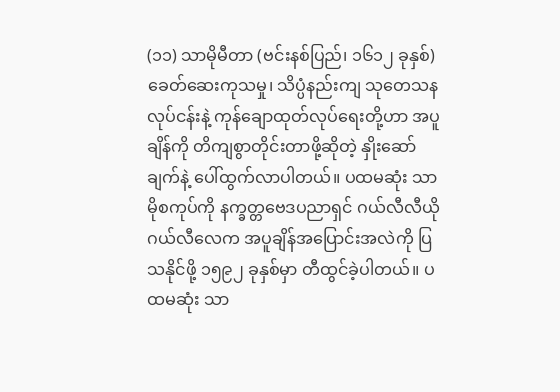(၁၁) သာမိုမီတာ (ဗင်းနစ်ပြည်၊ ၁၆၁၂ ခုနှစ်)
ခေတ်ဆေးကုသမှု၊ သိပ္ပံနည်းကျ သုတေသနလုပ်ငန်းနဲ့ ကုန်ချောထုတ်လုပ်ရေးတို့ဟာ အပူချိန်ကို တိကျစွာတိုင်းတာဖို့ဆိုတဲ့ နှိုးဆော်ချက်နဲ့ ပေါ်ထွက်လာပါတယ်။ ပထမဆုံး သာမိုစကုပ်ကို နက္ခတ္တဗေဒပညာရှင် ဂယ်လီလီယိုဂယ်လီလေက အပူချိန်အပြောင်းအလဲကို ပြသနိုင်ဖို့ ၁၅၉၂ ခုနှစ်မှာ တီထွင်ခဲ့ပါတယ်။ ပထမဆုံး သာ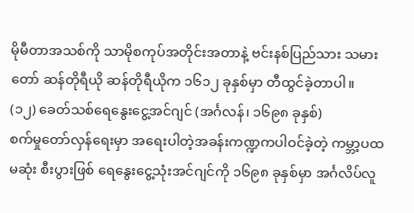မိုမီတာအသစ်ကို သာမိုစကုပ်အတိုင်းအတာနဲ့ ဗင်းနစ်ပြည်သား သမားတော် ဆန်တိုရီယို ဆန်တိုရီယိုက ၁၆၁၂ ခုနှစ်မှာ တီထွင်ခဲ့တာပါ။
(၁၂) ခေတ်သစ်ရေနွေးငွေ့အင်ဂျင် (အင်္ဂလန်၊ ၁၆၉၈ ခုနှစ်)
စက်မှုတော်လှန်ရေးမှာ အရေးပါတဲ့အခန်းကဏ္ဍကပါဝင်ခဲ့တဲ့ ကမ္ဘာ့ပထမဆုံး စီးပွားဖြစ် ရေနွေးငွေ့သုံးအင်ဂျင်ကို ၁၆၉၈ ခုနှစ်မှာ အင်္ဂလိပ်လူ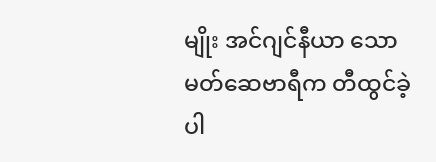မျိုး အင်ဂျင်နီယာ သောမတ်ဆေဗာရီက တီထွင်ခဲ့ပါ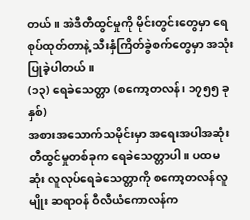တယ်။ အဲဒီတီထွင်မှုကို မိုင်းတွင်းတွေမှာ ရေစုပ်ထုတ်တာနဲ့ သီးနှံကြိတ်ခွဲစက်တွေမှာ အသုံးပြုခဲ့ပါတယ်။
(၁၃) ရေခဲသေတ္တာ (စကော့တလန်၊ ၁၇၅၅ ခုနှစ်)
အစားအသောက်သမိုင်းမှာ အရေးအပါအဆုံး တီထွင်မှုတစ်ခုက ရေခဲသေတ္တာပါ။ ပထမဆုံး လူလုပ်ရေခဲသေတ္တာကို စကော့တလန်လူမျိုး ဆရာဝန် ဝီလီယံကောလန်က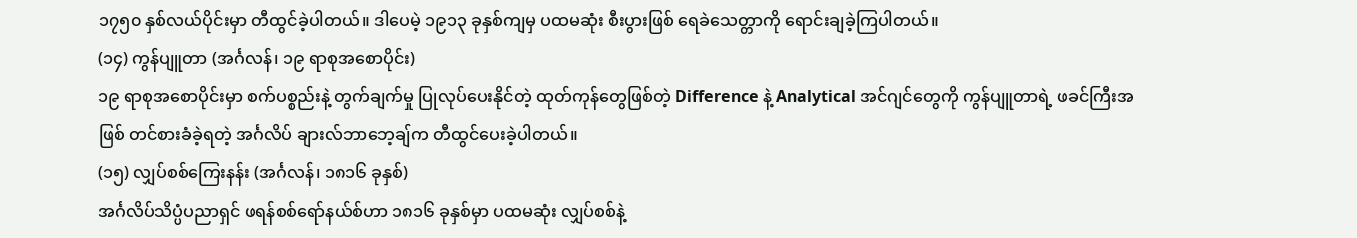၁၇၅၀ နှစ်လယ်ပိုင်းမှာ တီထွင်ခဲ့ပါတယ်။ ဒါပေမဲ့ ၁၉၁၃ ခုနှစ်ကျမှ ပထမဆုံး စီးပွားဖြစ် ရေခဲသေတ္တာကို ရောင်းချခဲ့ကြပါတယ်။
(၁၄) ကွန်ပျူတာ (အင်္ဂလန်၊ ၁၉ ရာစုအစောပိုင်း)
၁၉ ရာစုအစောပိုင်းမှာ စက်ပစ္စည်းနဲ့ တွက်ချက်မှု ပြုလုပ်ပေးနိုင်တဲ့ ထုတ်ကုန်တွေဖြစ်တဲ့ Difference နဲ့ Analytical အင်ဂျင်တွေကို ကွန်ပျူတာရဲ့ ဖခင်ကြီးအဖြစ် တင်စားခံခဲ့ရတဲ့ အင်္ဂလိပ် ချားလ်ဘာဘေ့ချ်က တီထွင်ပေးခဲ့ပါတယ်။
(၁၅) လျှပ်စစ်ကြေးနန်း (အင်္ဂလန်၊ ၁၈၁၆ ခုနှစ်)
အင်္ဂလိပ်သိပ္ပံပညာရှင် ဖရန်စစ်ရော်နယ်စ်ဟာ ၁၈၁၆ ခုနှစ်မှာ ပထမဆုံး လျှပ်စစ်နဲ့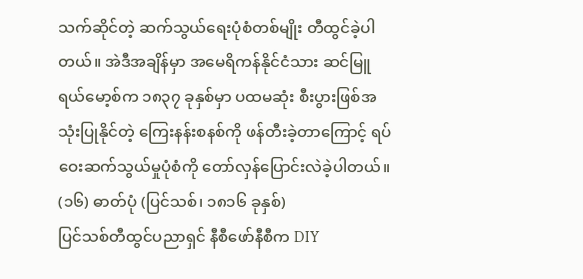သက်ဆိုင်တဲ့ ဆက်သွယ်ရေးပုံစံတစ်မျိုး တီထွင်ခဲ့ပါတယ်။ အဲဒီအချိန်မှာ အမေရိကန်နိုင်ငံသား ဆင်မြူရယ်မော့စ်က ၁၈၃၇ ခုနှစ်မှာ ပထမဆုံး စီးပွားဖြစ်အသုံးပြုနိုင်တဲ့ ကြေးနန်းစနစ်ကို ဖန်တီးခဲ့တာကြောင့် ရပ်ဝေးဆက်သွယ်မှုပုံစံကို တော်လှန်ပြောင်းလဲခဲ့ပါတယ်။
(၁၆) ဓာတ်ပုံ (ပြင်သစ်၊ ၁၈၁၆ ခုနှစ်)
ပြင်သစ်တီထွင်ပညာရှင် နီစီဖော်နီစီက DIY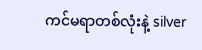ကင်မရာတစ်လုံးနဲ့ silver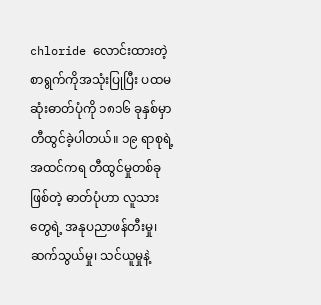chloride လောင်းထားတဲ့ စာရွက်ကိုအသုံးပြုပြီး ပထမဆုံးဓာတ်ပုံကို ၁၈၁၆ ခုနှစ်မှာ တီထွင်ခဲ့ပါတယ်။ ၁၉ ရာစုရဲ့ အထင်ကရ တီထွင်မှုတစ်ခုဖြစ်တဲ့ ဓာတ်ပုံဟာ လူသားတွေရဲ့ အနုပညာဖန်တီးမှု၊ ဆက်သွယ်မှု၊ သင်ယူမှုနဲ့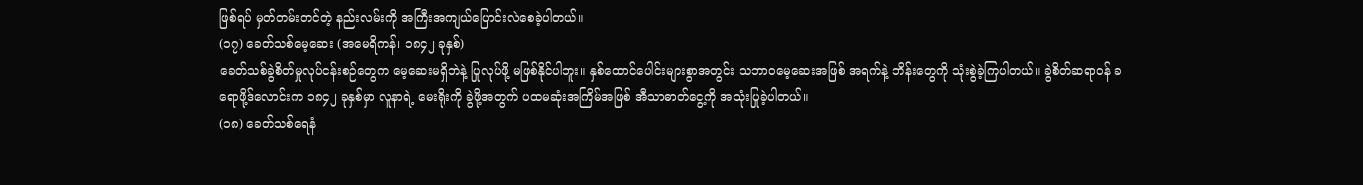ဖြစ်ရပ် မှတ်တမ်းတင်တဲ့ နည်းလမ်းကို အကြီးအကျယ်ပြောင်းလဲစေခဲ့ပါတယ်။
(၁၇) ခေတ်သစ်မေ့ဆေး (အမေရိကန်၊ ၁၈၄၂ ခုနှစ်)
ခေတ်သစ်ခွဲစိတ်မှုလုပ်ငန်းစဉ်တွေက မေ့ဆေးမရှိဘဲနဲ့ ပြုလုပ်ဖို့ မဖြစ်နိုင်ပါဘူး။ နှစ်ထောင်ပေါင်းများစွာအတွင်း သဘာဝမေ့ဆေးအဖြစ် အရက်နဲ့ ဘိန်းတွေကို သုံးစွဲခဲ့ကြပါတယ်။ ခွဲစိတ်ဆရာဝန် ခရောဖို့ဒ်လောင်းက ၁၈၄၂ ခုနှစ်မှာ လူနာရဲ့ မေးရိုးကို ခွဲဖို့အတွက် ပထမဆုံးအကြိမ်အဖြစ် အီသာဓာတ်ငွေ့ကို အသုံးပြုခဲ့ပါတယ်။
(၁၈) ခေတ်သစ်ရေနံ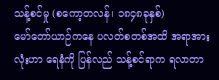သန့်စင်မှု (စကော့တလန်၊ ၁၈၄၈ခုနှစ်)
မော်တော်ယာဉ်ကနေ ပလတ်စတစ်အထိ အရာအားလုံးဟာ ရေနံကို ပြန်လည် သန့်စင်ရာက ရလာတာ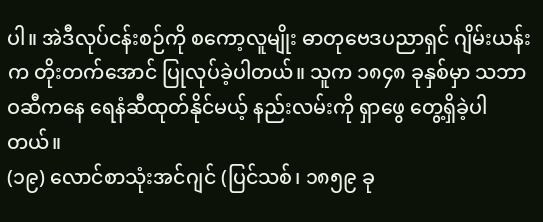ပါ။ အဲဒီလုပ်ငန်းစဉ်ကို စကော့လူမျိုး ဓာတုဗေဒပညာရှင် ဂျိမ်းယန်းက တိုးတက်အောင် ပြုလုပ်ခဲ့ပါတယ်။ သူက ၁၈၄၈ ခုနှစ်မှာ သဘာဝဆီကနေ ရေနံဆီထုတ်နိုင်မယ့် နည်းလမ်းကို ရှာဖွေ တွေ့ရှိခဲ့ပါတယ်။
(၁၉) လောင်စာသုံးအင်ဂျင် (ပြင်သစ်၊ ၁၈၅၉ ခု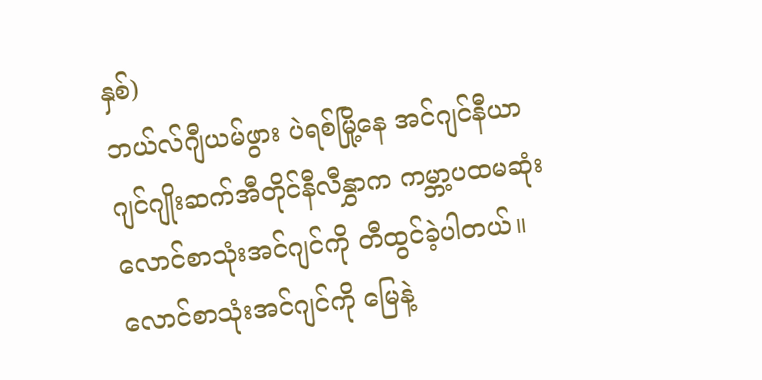နှစ်)
ဘယ်လ်ဂျီယမ်ဖွား ပဲရစ်မြို့နေ အင်ဂျင်နီယာ ဂျင်ဂျိုးဆက်အီတိုင်နီလီနွှာက ကမ္ဘာ့ပထမဆုံး လောင်စာသုံးအင်ဂျင်ကို တီထွင်ခဲ့ပါတယ်။ လောင်စာသုံးအင်ဂျင်ကို မြေနဲ့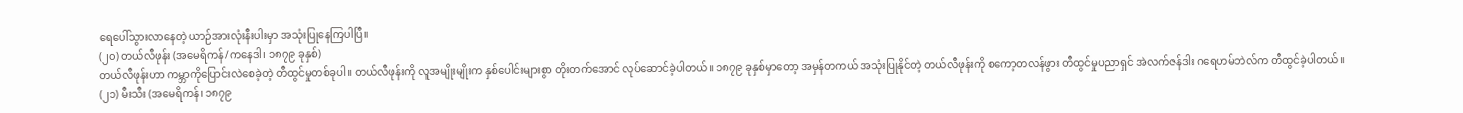ရေပေါ်သွားလာနေတဲ့ ယာဉ်အားလုံးနီးပါးမှာ အသုံးပြုနေကြပါပြီ။
(၂၀) တယ်လီဖုန်း (အမေရိကန်/ကနေဒါ၊ ၁၈၇၉ ခုနှစ်)
တယ်လီဖုန်းဟာ ကမ္ဘာကိုပြောင်းလဲစေခဲ့တဲ့ တီထွင်မှုတစ်ခုပါ။ တယ်လီဖုန်းကို လူအမျိုးမျိုးက နှစ်ပေါင်းများစွာ တိုးတက်အောင် လုပ်ဆောင်ခဲ့ပါတယ်။ ၁၈၇၉ ခုနှစ်မှာတော့ အမှန်တကယ် အသုံးပြုနိုင်တဲ့ တယ်လီဖုန်းကို စကော့တလန်ဖွား တီထွင်မှုပညာရှင် အဲလက်ဇန်ဒါး ဂရေဟမ်ဘဲလ်က တီထွင်ခဲ့ပါတယ်။
(၂၁) မီးသီး (အမေရိကန်၊ ၁၈၇၉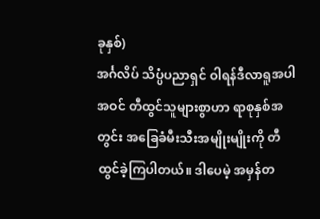ခုနှစ်)
အင်္ဂလိပ် သိပ္ပံပညာရှင် ဝါရန်ဒီလာရူအပါအဝင် တီထွင်သူများစွာဟာ ရာစုနှစ်အတွင်း အခြေခံမီးသီးအမျိုးမျိုးကို တီထွင်ခဲ့ကြပါတယ်။ ဒါပေမဲ့ အမှန်တ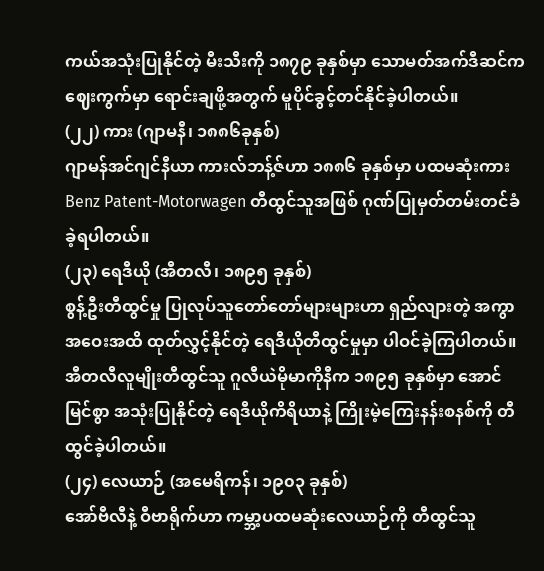ကယ်အသုံးပြုနိုင်တဲ့ မီးသီးကို ၁၈၇၉ ခုနှစ်မှာ သောမတ်အက်ဒီဆင်က ဈေးကွက်မှာ ရောင်းချဖို့အတွက် မူပိုင်ခွင့်တင်နိုင်ခဲ့ပါတယ်။
(၂၂) ကား (ဂျာမနီ၊ ၁၈၈၆ခုနှစ်)
ဂျာမန်အင်ဂျင်နီယာ ကားလ်ဘန့်ဇ်ဟာ ၁၈၈၆ ခုနှစ်မှာ ပထမဆုံးကား Benz Patent-Motorwagen တီထွင်သူအဖြစ် ဂုဏ်ပြုမှတ်တမ်းတင်ခံခဲ့ရပါတယ်။
(၂၃) ရေဒီယို (အီတလီ၊ ၁၈၉၅ ခုနှစ်)
စွန့်ဦးတီထွင်မှု ပြုလုပ်သူတော်တော်များများဟာ ရှည်လျားတဲ့ အကွာအဝေးအထိ ထုတ်လွှင့်နိုင်တဲ့ ရေဒီယိုတီထွင်မှုမှာ ပါဝင်ခဲ့ကြပါတယ်။ အီတလီလူမျိုးတီထွင်သူ ဂူလီယဲမိုမာကိုနီက ၁၈၉၅ ခုနှစ်မှာ အောင်မြင်စွာ အသုံးပြုနိုင်တဲ့ ရေဒီယိုကိရိယာနဲ့ ကြိုးမဲ့ကြေးနန်းစနစ်ကို တီထွင်ခဲ့ပါတယ်။
(၂၄) လေယာဉ် (အမေရိကန်၊ ၁၉၀၃ ခုနှစ်)
အော်ဗီလီနဲ့ ဝီဗာရိုက်ဟာ ကမ္ဘာ့ပထမဆုံးလေယာဉ်ကို တီထွင်သူ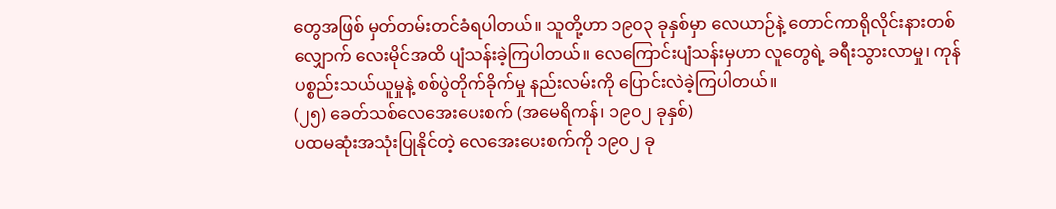တွေအဖြစ် မှတ်တမ်းတင်ခံရပါတယ်။ သူတို့ဟာ ၁၉၀၃ ခုနှစ်မှာ လေယာဉ်နဲ့ တောင်ကာရိုလိုင်းနားတစ်လျှောက် လေးမိုင်အထိ ပျံသန်းခဲ့ကြပါတယ်။ လေကြောင်းပျံသန်းမှဟာ လူတွေရဲ့ ခရီးသွားလာမှု၊ ကုန်ပစ္စည်းသယ်ယူမှုနဲ့ စစ်ပွဲတိုက်ခိုက်မှု နည်းလမ်းကို ပြောင်းလဲခဲ့ကြပါတယ်။
(၂၅) ခေတ်သစ်လေအေးပေးစက် (အမေရိကန်၊ ၁၉၀၂ ခုနှစ်)
ပထမဆုံးအသုံးပြုနိုင်တဲ့ လေအေးပေးစက်ကို ၁၉၀၂ ခု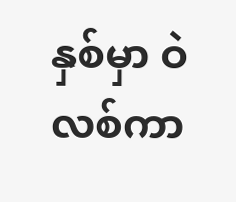နှစ်မှာ ဝဲလစ်ကာ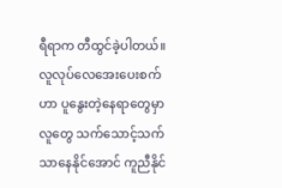ရီရာက တီထွင်ခဲ့ပါတယ်။ လူလုပ်လေအေးပေးစက်ဟာ ပူနွေးတဲ့နေရာတွေမှာ လူတွေ သက်သောင့်သက်သာနေနိုင်အောင် ကူညီနိုင်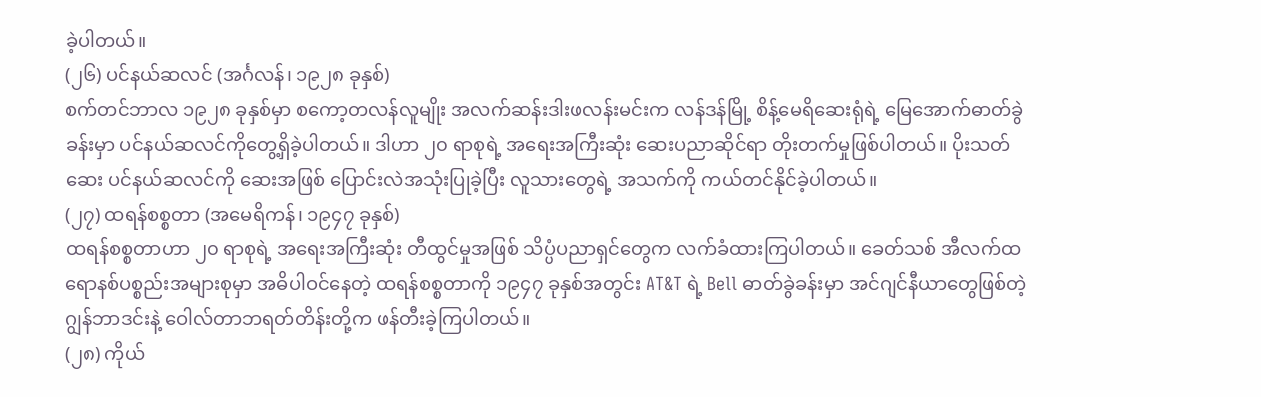ခဲ့ပါတယ်။
(၂၆) ပင်နယ်ဆလင် (အင်္ဂလန်၊ ၁၉၂၈ ခုနှစ်)
စက်တင်ဘာလ ၁၉၂၈ ခုနှစ်မှာ စကော့တလန်လူမျိုး အလက်ဆန်းဒါးဖလန်းမင်းက လန်ဒန်မြို့ စိန့်မေရိဆေးရုံရဲ့ မြေအောက်ဓာတ်ခွဲခန်းမှာ ပင်နယ်ဆလင်ကိုတွေ့ရှိခဲ့ပါတယ်။ ဒါဟာ ၂၀ ရာစုရဲ့ အရေးအကြီးဆုံး ဆေးပညာဆိုင်ရာ တိုးတက်မှုဖြစ်ပါတယ်။ ပိုးသတ်ဆေး ပင်နယ်ဆလင်ကို ဆေးအဖြစ် ပြောင်းလဲအသုံးပြုခဲ့ပြီး လူသားတွေရဲ့ အသက်ကို ကယ်တင်နိုင်ခဲ့ပါတယ်။
(၂၇) ထရန်စစ္စတာ (အမေရိကန်၊ ၁၉၄၇ ခုနှစ်)
ထရန်စစ္စတာဟာ ၂၀ ရာစုရဲ့ အရေးအကြီးဆုံး တီထွင်မှုအဖြစ် သိပ္ပံပညာရှင်တွေက လက်ခံထားကြပါတယ်။ ခေတ်သစ် အီလက်ထရောနစ်ပစ္စည်းအများစုမှာ အဓိပါဝင်နေတဲ့ ထရန်စစ္စတာကို ၁၉၄၇ ခုနှစ်အတွင်း AT&T ရဲ့ Bell ဓာတ်ခွဲခန်းမှာ အင်ဂျင်နီယာတွေဖြစ်တဲ့ ဂျွန်ဘာဒင်းနဲ့ ဝေါလ်တာဘရတ်တိန်းတို့က ဖန်တီးခဲ့ကြပါတယ်။
(၂၈) ကိုယ်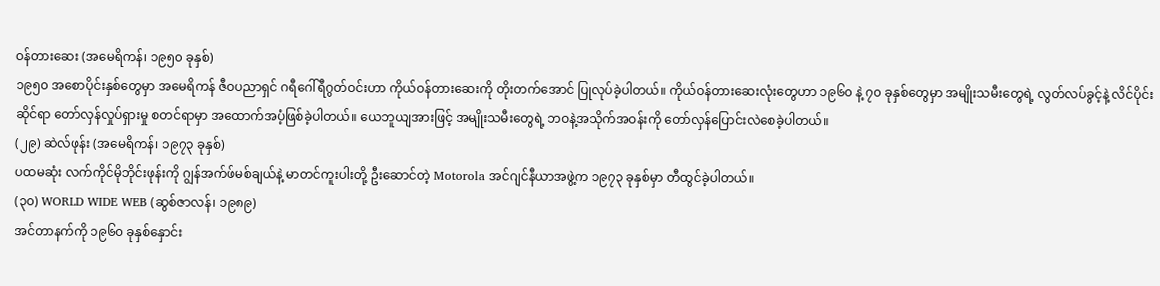ဝန်တားဆေး (အမေရိကန်၊ ၁၉၅၀ ခုနှစ်)
၁၉၅၀ အစောပိုင်းနှစ်တွေမှာ အမေရိကန် ဇီဝပညာရှင် ဂရီဂေါ်ရီဂွတ်ဝင်းဟာ ကိုယ်ဝန်တားဆေးကို တိုးတက်အောင် ပြုလုပ်ခဲ့ပါတယ်။ ကိုယ်ဝန်တားဆေးလုံးတွေဟာ ၁၉၆၀ နဲ့ ၇၀ ခုနှစ်တွေမှာ အမျိုးသမီးတွေရဲ့ လွတ်လပ်ခွင့်နဲ့ လိင်ပိုင်းဆိုင်ရာ တော်လှန်လှုပ်ရှားမှု စတင်ရာမှာ အထောက်အပံ့ဖြစ်ခဲ့ပါတယ်။ ယေဘူယျအားဖြင့် အမျိုးသမီးတွေရဲ့ ဘဝနဲ့အသိုက်အဝန်းကို တော်လှန်ပြောင်းလဲစေခဲ့ပါတယ်။
(၂၉) ဆဲလ်ဖုန်း (အမေရိကန်၊ ၁၉၇၃ ခုနှစ်)
ပထမဆုံး လက်ကိုင်မိုဘိုင်းဖုန်းကို ဂျွန်အက်ဖ်မစ်ချယ်နဲ့ မာတင်ကူးပါးတို့ ဦးဆောင်တဲ့ Motorola အင်ဂျင်နီယာအဖွဲ့က ၁၉၇၃ ခုနှစ်မှာ တီထွင်ခဲ့ပါတယ်။
(၃၀) WORLD WIDE WEB (ဆွစ်ဇာလန်၊ ၁၉၈၉)
အင်တာနက်ကို ၁၉၆၀ ခုနှစ်နှောင်း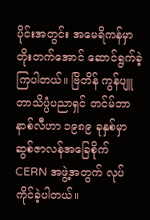ပိုင်းအတွင်း အမေရိကန်မှာ တိုးတက်အောင် ဆောင်ရွက်ခဲ့ကြပါတယ်။ ဗြိတိန် ကွန်ပျူတာသိပ္ပံပညာရှင် တင်မ်ဘာနာစ်လီဟာ ၁၉၈၉ ခုနှစ်မှာ ဆွစ်ဇာလန်အခြေစိုက် CERN အဖွဲ့အတွက် လုပ်ကိုင်ခဲ့ပါတယ်။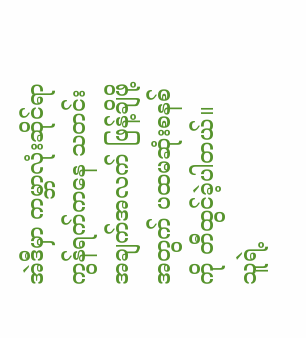အဲဒီမှာ ကမ္ဘာလုံးဆိုင်ရာကွန်ရက်ကနေ သတင်းအချက်အလက် ဖြန့်ချိဖို့အတွက် ပထမဆုံးစနစ်ကို တီထွင်ခဲ့ပါတယ်။ သူရဲ့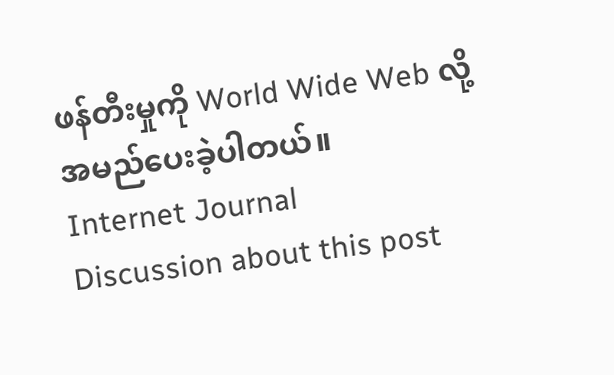ဖန်တီးမှုကို World Wide Web လို့အမည်ပေးခဲ့ပါတယ်။
Internet Journal
Discussion about this post